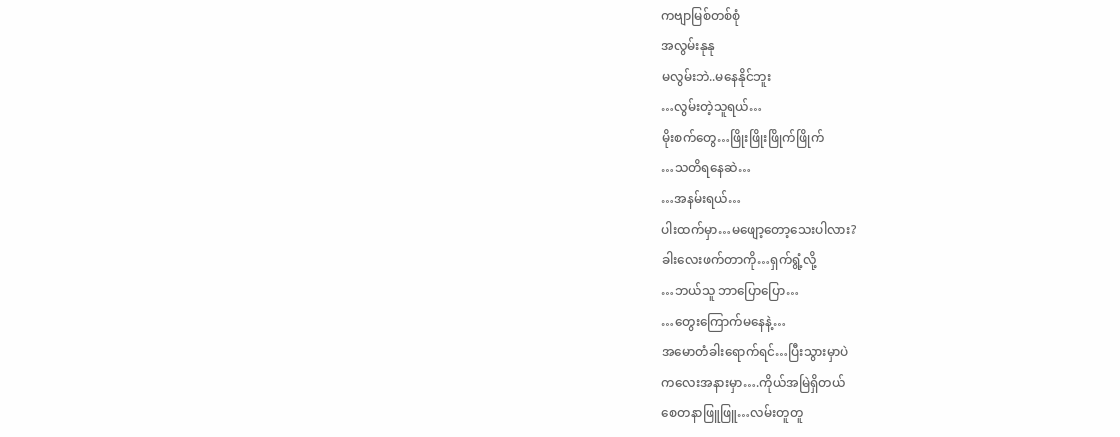ကဗျာမြစ်တစ်စုံ
အလွမ်းနုနု
မလွမ်းဘဲ..မနေနိုင်ဘူး
…လွမ်းတဲ့သူရယ်…
မိုးစက်တွေ…ဖြိုးဖြိုးဖြိုက်ဖြိုက်
…သတိရနေဆဲ…
…အနမ်းရယ်…
ပါးထက်မှာ…မဖျော့တော့သေးပါလား?
ခါးလေးဖက်တာကို…ရှက်ရွံ့လို့
…ဘယ်သူ ဘာပြောပြော…
…တွေးကြောက်မနေနဲ့…
အမောတံခါးရောက်ရင်…ပြီးသွားမှာပဲ
ကလေးအနားမှာ….ကိုယ်အမြဲရှိတယ်
စေတနာဖြူဖြူ…လမ်းတူတူ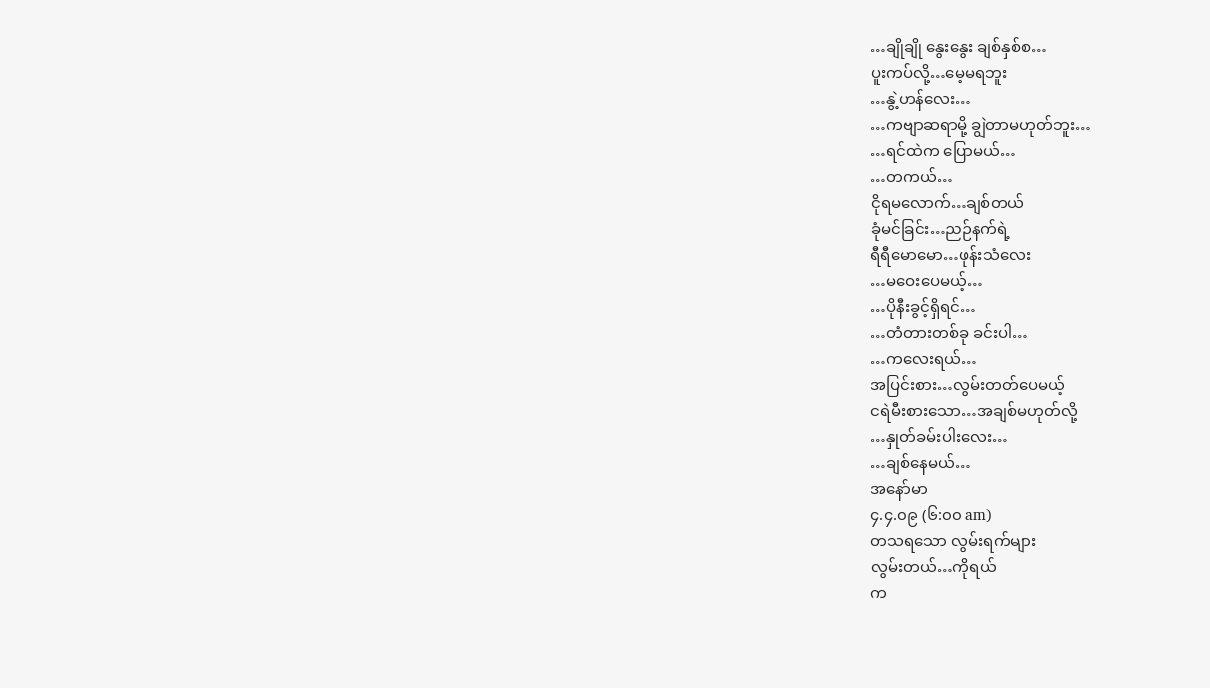…ချိုချို နွေးနွေး ချစ်နှစ်စ…
ပူးကပ်လို့…မေ့မရဘူး
…နွဲ့ဟန်လေး…
…ကဗျာဆရာမို့ ချွဲတာမဟုတ်ဘူး…
…ရင်ထဲက ပြောမယ်…
…တကယ်…
ငိုရမလောက်…ချစ်တယ်
ခုံမင်ခြင်း…ညဉ်နက်ရဲ့
ရီရီမောမော…ဖုန်းသံလေး
…မဝေးပေမယ့်…
…ပိုနီးခွင့်ရှိရင်…
…တံတားတစ်ခု ခင်းပါ…
…ကလေးရယ်…
အပြင်းစား…လွမ်းတတ်ပေမယ့်
ငရဲမီးစားသော…အချစ်မဟုတ်လို့
…နှုတ်ခမ်းပါးလေး…
…ချစ်နေမယ်…
အနော်မာ
၄.၄.၀၉ (၆:၀၀ am)
တသရသော လွမ်းရက်များ
လွမ်းတယ်…ကိုရယ်
က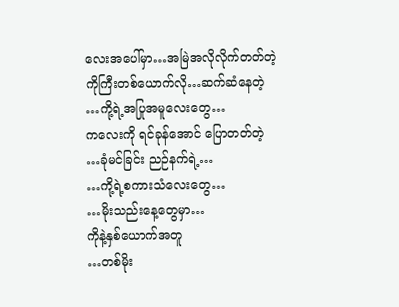လေးအပေါ်မှာ…အမြဲအလိုလိုက်တတ်တဲ့
ကိုကြီးတစ်ယောက်လို…ဆက်ဆံနေတဲ့
…ကို့ရဲ့အပြုအမူလေးတွေ…
ကလေးကို ရင်ခုန်အောင် ပြောတတ်တဲ့
…ခုံမင်ခြင်း ညဉ်နက်ရဲ့…
…ကို့ရဲ့စကားသံလေးတွေ…
…မိုးသည်းနေ့တွေမှာ…
ကိုနဲ့နှစ်ယောက်အတူ
…တစ်မိုး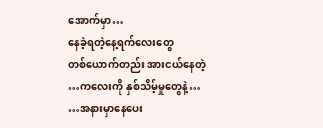အောက်မှာ…
နေခဲ့ရတဲ့နေ့ရက်လေးတွေ
တစ်ယောက်တည်း အားငယ်နေတဲ့
…ကလေးကို နှစ်သိမ့်မှုတွေနဲ့…
…အနားမှာနေပေး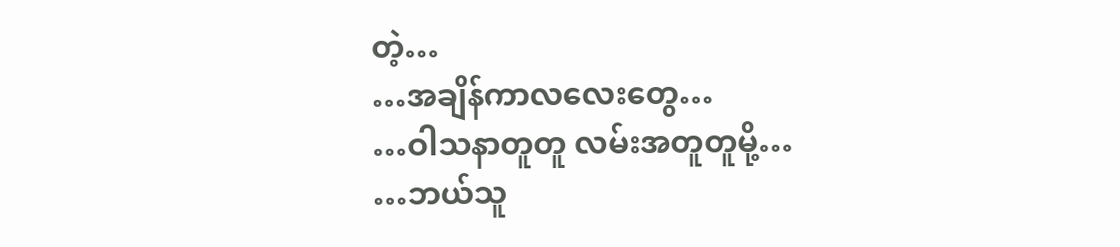တဲ့…
…အချိန်ကာလလေးတွေ…
…ဝါသနာတူတူ လမ်းအတူတူမို့…
…ဘယ်သူ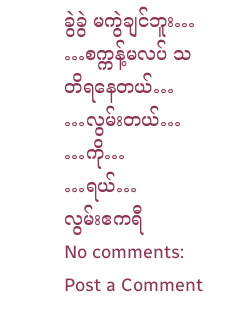ခွဲခွဲ မကွဲချင်ဘူး…
…စက္ကန့်မလပ် သတိရနေတယ်…
…လွမ်းတယ်…
…ကို…
…ရယ်…
လွမ်းဧကရီ
No comments:
Post a Comment